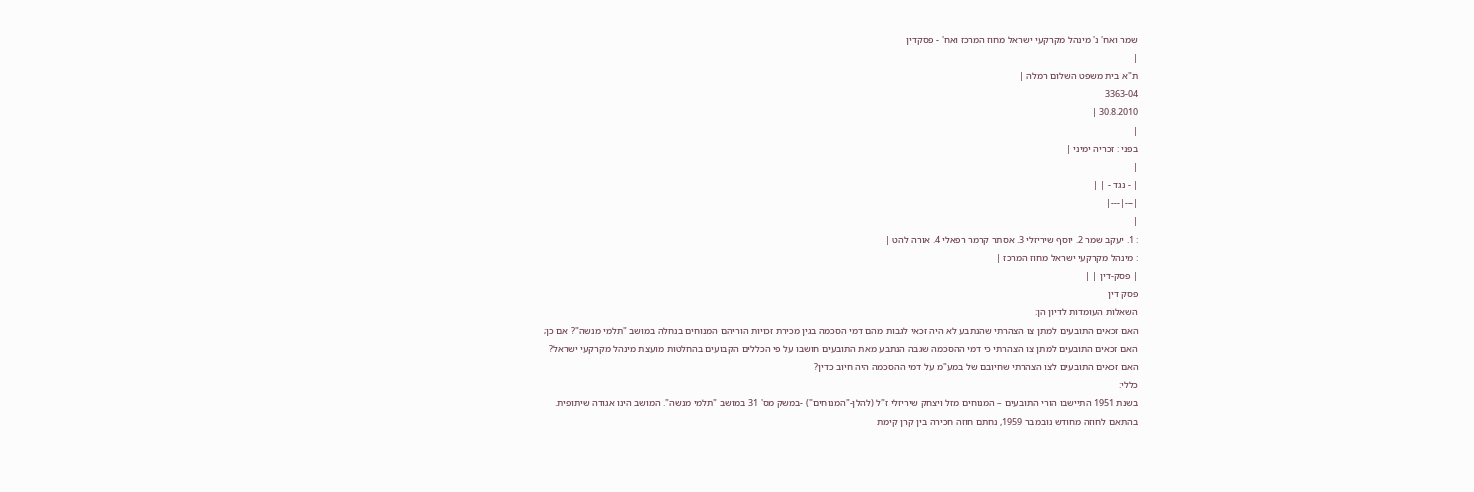שמר ואח' נ' מינהל מקרקעי ישראל מחוז המרכז ואח' - פסקדין
|
ת"א בית משפט השלום רמלה |
3363-04
30.8.2010 |
|
בפני : זכריה ימיני |
|
| - נגד - | |
|---|---|
|
: 1. יעקב שמר 2. יוסף שיריזלי 3. אסתר קרמר רפאלי 4. אורה להט |
: מינהל מקרקעי ישראל מחוז המרכז |
| פסק-דין | |
פסק דין
השאלות העומדות לדיון הן:
האם זכאים התובעים למתן צו הצהרתי שהנתבע לא היה זכאי לגבות מהם דמי הסכמה בגין מכירת זכויות הוריהם המנוחים בנחלה במושב "תלמי מנשה"? אם כן;
האם זכאים התובעים למתן צו הצהרתי כי דמי ההסכמה שגבה הנתבע מאת התובעים חושבו על פי הכללים הקבועים בהחלטות מועצת מינהל מקרקעי ישראל?
האם זכאים התובעים לצו הצהרתי שחיובם של במע"מ על דמי ההסכמה היה חיוב כדין?
כללי:
בשנת 1951 התיישבו הורי התובעים – המנוחים מזל ויצחק שיריזלי ז"ל (להלן-"המנוחים") -במשק מס' 31 במושב "תלמי מנשה". המושב הינו אגודה שיתופית.
בהתאם לחוזה מחודש נובמבר 1959, נחתם חוזה חכירה בין קרן קימת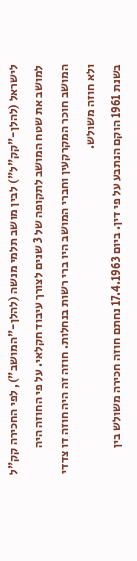לישראל (להלן-"קק"ל") לבין מושב תלמי מנשה (להלן-"המושב"), לפי החכירה קק"ל למושב את שטח המושב לתקופה של 3 שנים לצורך עיבוד חקלאי. על פי החוזה היה המושב חוכר המקרקעין וחברי המושב היו ברי רשות בנחלות. חוזה זה היה חוזה דו צדדי ולא חוזה משולש.
בשנת 1961 הוקם הנתבע על פי דין. ביום 17.4.1963 נחתם חוזה חכירה משולש בין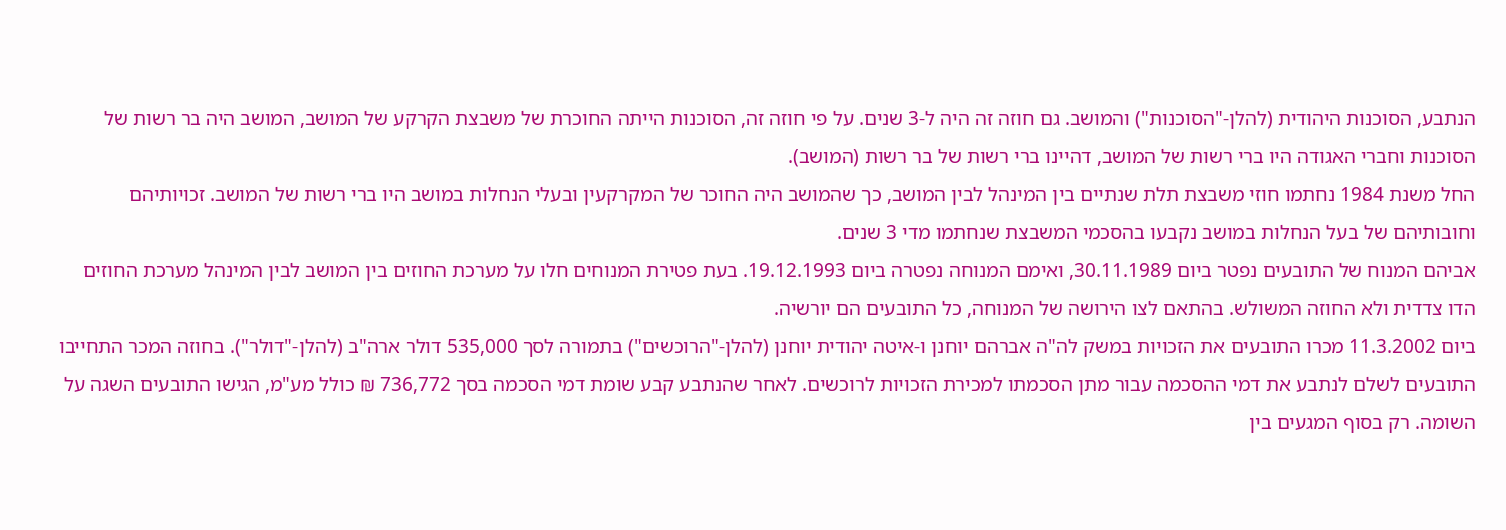הנתבע, הסוכנות היהודית (להלן-"הסוכנות") והמושב. גם חוזה זה היה ל-3 שנים. על פי חוזה זה, הסוכנות הייתה החוכרת של משבצת הקרקע של המושב, המושב היה בר רשות של הסוכנות וחברי האגודה היו ברי רשות של המושב, דהיינו ברי רשות של בר רשות (המושב).
החל משנת 1984 נחתמו חוזי משבצת תלת שנתיים בין המינהל לבין המושב, כך שהמושב היה החוכר של המקרקעין ובעלי הנחלות במושב היו ברי רשות של המושב. זכויותיהם וחובותיהם של בעל הנחלות במושב נקבעו בהסכמי המשבצת שנחתמו מדי 3 שנים.
אביהם המנוח של התובעים נפטר ביום 30.11.1989, ואימם המנוחה נפטרה ביום 19.12.1993. בעת פטירת המנוחים חלו על מערכת החוזים בין המושב לבין המינהל מערכת החוזים הדו צדדית ולא החוזה המשולש. בהתאם לצו הירושה של המנוחה, כל התובעים הם יורשיה.
ביום 11.3.2002 מכרו התובעים את הזכויות במשק לה"ה אברהם יוחנן ו-איטה יהודית יוחנן (להלן-"הרוכשים") בתמורה לסך 535,000 דולר ארה"ב (להלן-"דולר"). בחוזה המכר התחייבו התובעים לשלם לנתבע את דמי ההסכמה עבור מתן הסכמתו למכירת הזכויות לרוכשים. לאחר שהנתבע קבע שומת דמי הסכמה בסך 736,772 ₪ כולל מע"מ, הגישו התובעים השגה על השומה. רק בסוף המגעים בין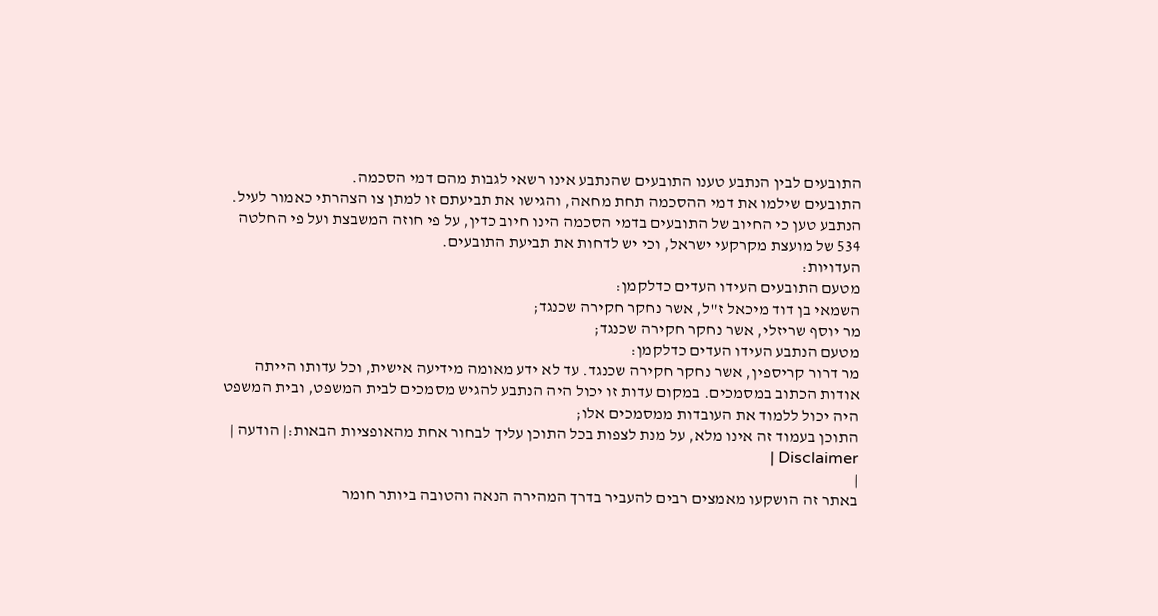התובעים לבין הנתבע טענו התובעים שהנתבע אינו רשאי לגבות מהם דמי הסכמה.
התובעים שילמו את דמי ההסכמה תחת מחאה, והגישו את תביעתם זו למתן צו הצהרתי כאמור לעיל.
הנתבע טען כי החיוב של התובעים בדמי הסכמה הינו חיוב כדין, על פי חוזה המשבצת ועל פי החלטה 534 של מועצת מקרקעי ישראל, וכי יש לדחות את תביעת התובעים.
העדויות:
מטעם התובעים העידו העדים כדלקמן:
השמאי בן דוד מיכאל ז"ל, אשר נחקר חקירה שכנגד;
מר יוסף שריזלי, אשר נחקר חקירה שכנגד;
מטעם הנתבע העידו העדים כדלקמן:
מר דרור קריספין, אשר נחקר חקירה שכנגד. עד לא ידע מאומה מידיעה אישית, וכל עדותו הייתה אודות הכתוב במסמכים. במקום עדות זו יכול היה הנתבע להגיש מסמכים לבית המשפט, ובית המשפט היה יכול ללמוד את העובדות ממסמכים אלו;
התוכן בעמוד זה אינו מלא, על מנת לצפות בכל התוכן עליך לבחור אחת מהאופציות הבאות:| הודעה | Disclaimer |
|
באתר זה הושקעו מאמצים רבים להעביר בדרך המהירה הנאה והטובה ביותר חומר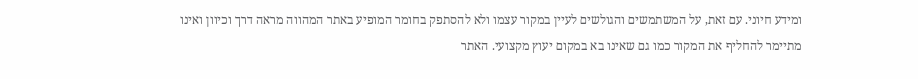ומידע חיוני. עם זאת, על המשתמשים והגולשים לעיין במקור עצמו ולא להסתפק בחומר המופיע באתר המהווה מראה דרך וכיוון ואינו מתיימר להחליף את המקור כמו גם שאינו בא במקום יעוץ מקצועי. האתר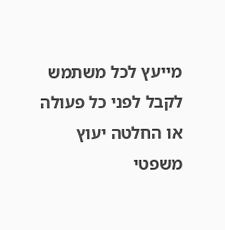מייעץ לכל משתמש לקבל לפני כל פעולה או החלטה יעוץ משפטי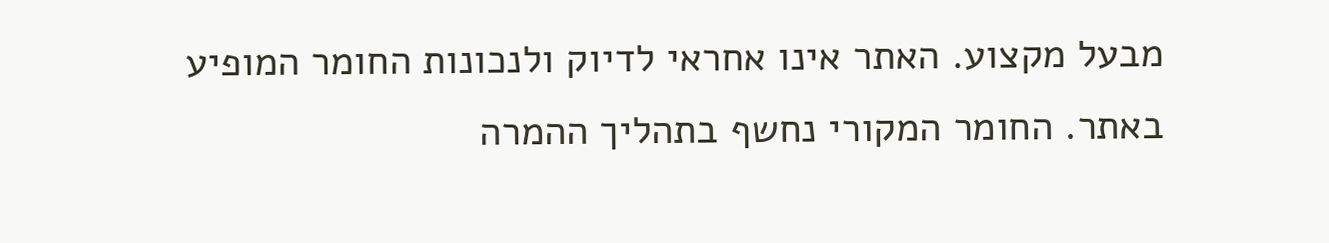מבעל מקצוע. האתר אינו אחראי לדיוק ולנכונות החומר המופיע באתר. החומר המקורי נחשף בתהליך ההמרה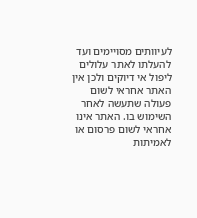לעיוותים מסויימים ועד להעלתו לאתר עלולים ליפול אי דיוקים ולכן אין האתר אחראי לשום פעולה שתעשה לאחר השימוש בו. האתר אינו אחראי לשום פרסום או לאמיתות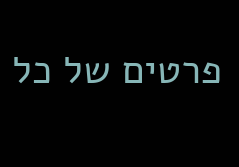פרטים של כל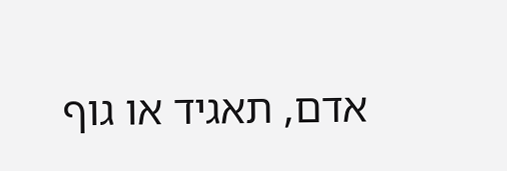אדם, תאגיד או גוף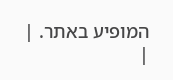המופיע באתר. |
|